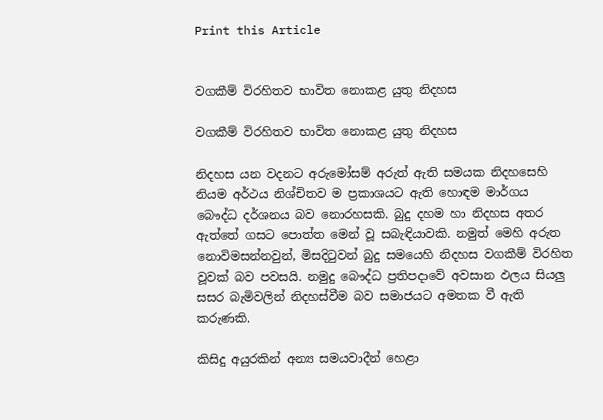Print this Article


වගකීම් විරහිතව භාවිත නොකළ යුතු නිදහස

වගකීම් විරහිතව භාවිත නොකළ යුතු නිදහස

නිදහස යන වදනට අරුමෝසම් අරුත් ඇති සමයක නිදහසෙහි නියම අර්ථය නිශ්චිතව ම ප්‍රකාශයට ඇති හොඳම මාර්ගය බෞද්ධ දර්ශනය බව නොරහසකි. බුදු දහම හා නිදහස අතර ඇත්තේ ගසට පොත්ත මෙන් වූ සබැඳියාවකි. නමුත් මෙහි අරුත නොවිමසන්නවුන්, මිසදිටුවන් බුදු සමයෙහි නිදහස වගකීම් විරහිත වූවක් බව පවසයි. නමුදු බෞද්ධ ප්‍රතිපදාවේ අවසාන ඵලය සියලු සසර බැමිවලින් නිදහස්වීම බව සමාජයට අමතක වී ඇති කරුණකි.

කිසිදු අයුරකින් අන්‍ය සමයවාදීන් හෙළා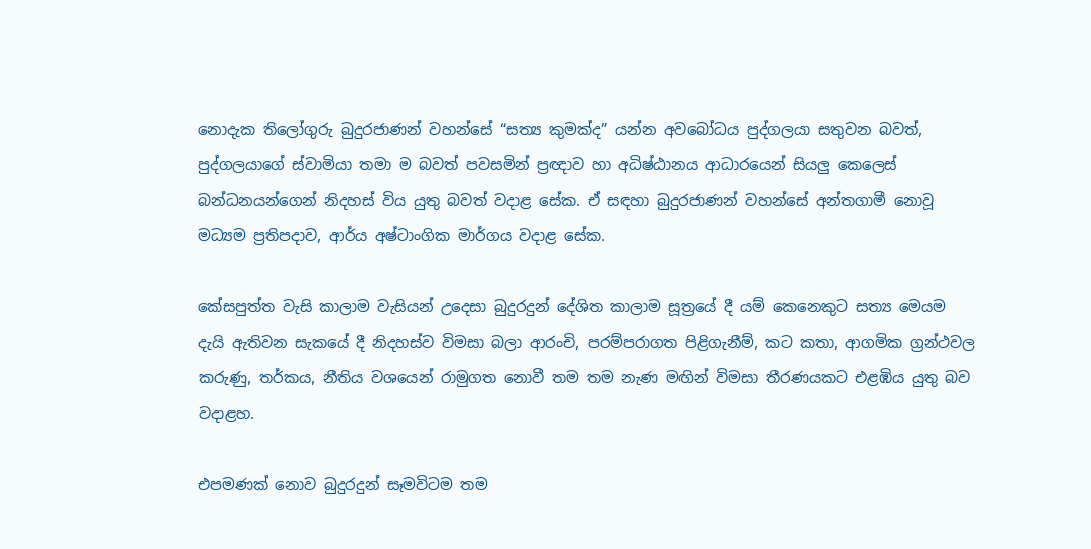නොදැක තිලෝගුරු බුදුරජාණන් වහන්සේ “සත්‍ය කුමක්ද” යන්න අවබෝධය පුද්ගලයා සතුවන බවත්, පුද්ගලයාගේ ස්වාමියා තමා ම බවත් පවසමින් ප්‍රඥාව හා අධිෂ්ඨානය ආධාරයෙන් සියලු කෙලෙස් බන්ධනයන්ගෙන් නිදහස් විය යුතු බවත් වදාළ සේක. ඒ සඳහා බුදුරජාණන් වහන්සේ අන්තගාමී නොවූ මධ්‍යම ප්‍රතිපදාව, ආර්ය අෂ්ටාංගික මාර්ගය වදාළ සේක.

කේසපුත්ත වැසි කාලාම වැසියන් උදෙසා බුදුරදුන් දේශිත කාලාම සූත්‍රයේ දී යම් කෙනෙකුට සත්‍ය මෙයම දැයි ඇතිවන සැකයේ දී නිදහස්ව විමසා බලා ආරංචි, පරම්පරාගත පිළිගැනීම්, කට කතා, ආගමික ග්‍රන්ථවල කරුණු, තර්කය, නීතිය වශයෙන් රාමුගත නොවී තම තම නැණ මඟින් විමසා තීරණයකට එළඹිය යුතු බව වදාළහ.

එපමණක් නොව බුදුරදුන් සෑමවිටම තම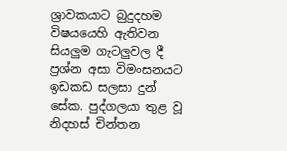ශ්‍රාවකයාට බුදුදහම විෂයයෙහි ඇතිවන සියලුම ගැටලුවල දී ප්‍රශ්න අසා විමංසනයට ඉඩකඩ සලසා දුන් සේක. පුද්ගලයා තුළ වූ නිදහස් චින්තන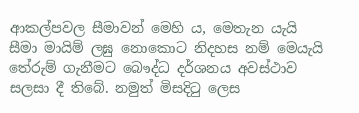ආකල්පවල සීමාවන් මෙහි ය, මෙතැන යැයි සීමා මායිම් ලඝු නොකොට නිදහස නම් මෙයැයි තේරුම් ගැනීමට බෞද්ධ දර්ශනය අවස්ථාව සලසා දී තිබේ. නමුත් මිසදිටු ලෙස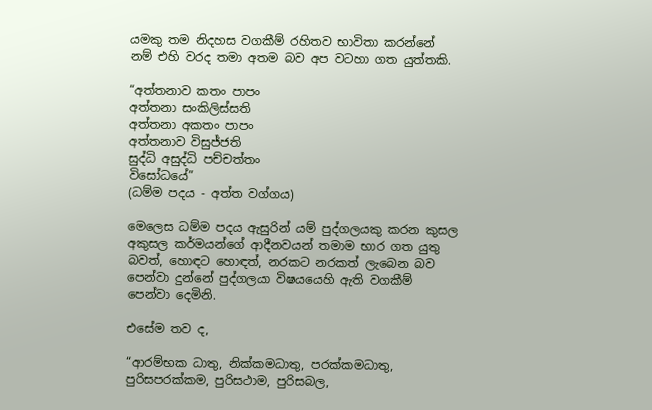යමකු තම නිදහස වගකීම් රහිතව භාවිතා කරන්නේ නම් එහි වරද තමා අතම බව අප වටහා ගත යුත්තකි.

“අත්තනාව කතං පාපං
අත්තනා සංකිලිස්සති
අත්තනා අකතං පාපං
අත්තනාව විසුජ්ජති
සුද්ධි අසුද්ධි පච්චත්තං
විසෝධයේ”
(ධම්ම පදය - අත්ත වග්ගය)

මෙලෙස ධම්ම පදය ඇසුරින් යම් පුද්ගලයකු කරන කුසල අකුසල කර්මයන්ගේ ආදීනවයන් තමාම භාර ගත යුතු බවත්, හොඳට හොඳත්, නරකට නරකත් ලැබෙන බව පෙන්වා දුන්නේ පුද්ගලයා විෂයයෙහි ඇති වගකීම් පෙන්වා දෙමිනි.

එසේම තව ද,

“ආරම්භක ධාතු, නික්කමධාතු, පරක්කමධාතු, පුරිසපරක්කම, පුරිසථාම, පුරිසබල,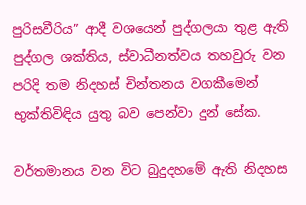පුරිසවීරිය” ආදී වශයෙන් පුද්ගලයා තුළ ඇති පුද්ගල ශක්තිය, ස්වාධීනත්වය තහවුරු වන පරිදි තම නිදහස් චින්තනය වගකීමෙන් භුක්තිවිඳිය යුතු බව පෙන්වා දුන් සේක.

වර්තමානය වන විට බුදුදහමේ ඇති නිදහස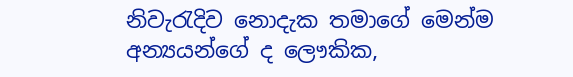නිවැරැදිව නොදැක තමාගේ මෙන්ම අන්‍යයන්ගේ ද ලෞකික,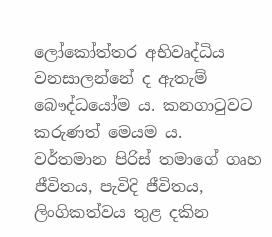ලෝකෝත්තර අභිවෘද්ධිය වනසාලන්නේ ද ඇතැම් බෞද්ධයෝම ය. කනගාටුවට කරුණත් මෙයම ය. වර්තමාන පිරිස් තමාගේ ගෘහ ජීවිතය, පැවිදි ජීවිතය, ලිංගිකත්වය තුළ දකින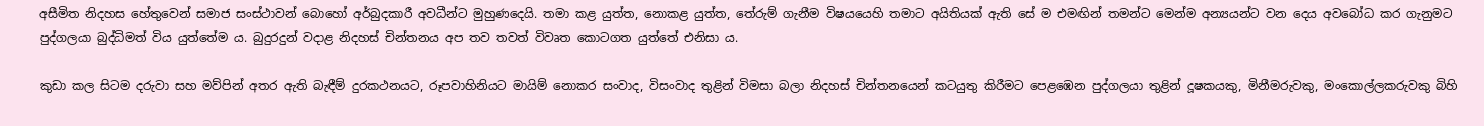අසීමිත නිදහස හේතුවෙන් සමාජ සංස්ථාවන් බොහෝ අර්බුදකාරී අවධීන්ට මුහුණදෙයි. තමා කළ යුත්ත, නොකළ යුත්ත, තේරුම් ගැනීම විෂයයෙහි තමාට අයිතියක් ඇති සේ ම එමඟින් තමන්ට මෙන්ම අන්‍යයන්ට වන දෙය අවබෝධ කර ගැනුමට පුද්ගලයා බුද්ධිමත් විය යුත්තේම ය. බුදුරදුන් වදාළ නිදහස් චින්තනය අප තව තවත් විවෘත කොටගත යුත්තේ එනිසා ය.

කුඩා කල සිටම දරුවා සහ මව්පින් අතර ඇති බැඳීම් දුරකථනයට, රූපවාහිනියට මායිම් නොකර සංවාද, විසංවාද තුළින් විමසා බලා නිදහස් චින්තනයෙන් කටයුතු කිරීමට පෙළඹෙන පුද්ගලයා තුළින් දූෂකයකු, මිනීමරුවකු, මංකොල්ලකරුවකු බිහි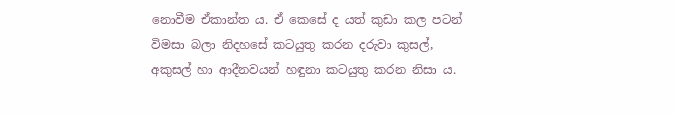නොවීම ඒකාන්ත ය. ඒ කෙසේ ද යත් කුඩා කල පටන් විමසා බලා නිදහසේ කටයුතු කරන දරුවා කුසල්, අකුසල් හා ආදීනවයන් හඳුනා කටයුතු කරන නිසා ය.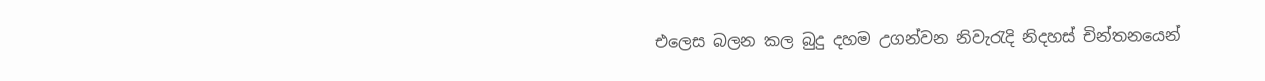එලෙස බලන කල බුදු දහම උගන්වන නිවැරැදි නිදහස් චින්තනයෙන්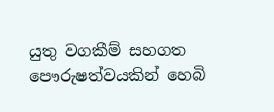යුතු වගකීම් සහගත පෞරුෂත්වයකින් හෙබි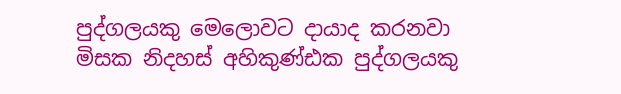පුද්ගලයකු මෙලොවට දායාද කරනවා මිසක නිදහස් අහිකුණ්ඪක පුද්ගලයකු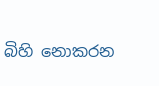බිහි නොකරන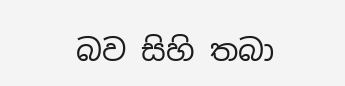බව සිහි තබා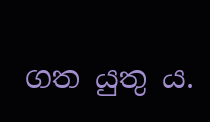ගත යුතු ය.